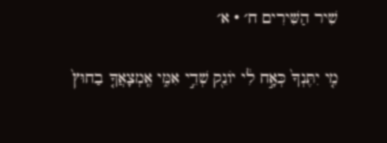שִׁיר הַשִּׁירִים ח׳ · א׳

מִ֤י יִתֶּנְךָ֙ כְּאָ֣ח לִ֔י יוֹנֵ֖ק שְׁדֵ֣י אִמִּ֑י אֶֽמְצָאֲךָ֤ בַחוּץ֙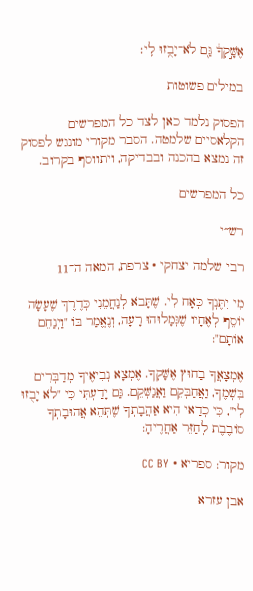אֶשָּׁ֣קְךָ֔ גַּ֖ם לֹא־יָבֻ֥זוּ לִֽי׃

במילים פשוטות

הפסוק נלמד כאן לצד כל המפרשים הקלאסיים שלמטה. הסבר מקורי מונגש לפסוק זה נמצא בהכנה ובבדיקה, ויתווסף בקרוב.

כל המפרשים

רש״י

רבי שלמה יצחקי · צרפת, המאה ה־11

מִי יִתֶּנְךָ כְּאָח לִי. שֶׁתָּבֹא לְנַחֲמֵנִי כְּדֶרֶךְ שֶׁעָשָׂה יוֹסֵף לְאֶחָיו שֶׁגְּמָלוּהוּ רָעָה, וְנֶאֱמַר בּוֹ "וַיְנַחֵם אוֹתָם":

אֶמְצָאֲךָ בַחוּץ אֶשָּׁקְךָ. אֶמְצָא נְבִיאֶיךָ מְדַבְּרִים בִּשְׁמֶךָ, וַאֲחַבְּקֵם וַאֲנַשְּׁקֵם. גַּם יָדַעְתִּי כִּי "לֹא יָבֻזוּ לִי", כִּי כְדַאי הִיא אַהֲבָתְךָ שֶׁתְּהֵא אֲהוּבָתְךָ סוֹבֶבֶת לְחַזֵּר אַחֲרֶיהָ:

מקור: ספריא · CC BY

אבן עזרא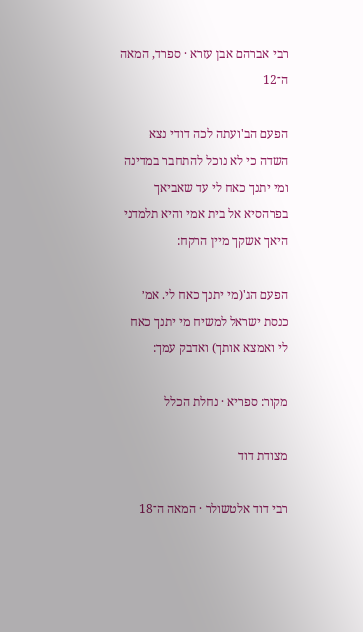רבי אברהם אבן עזרא · ספרד, המאה ה־12

הפעם הב'ועתה לכה דודי נצא השדה כי לא נוכל להתחבר במדינה ומי יתנך כאח לי עד שאביאך בפרהסיא אל בית אמי והיא תלמדני היאך אשקך מיין הרקח:

הפעם הג'(מי יתנך כאח לי. אמ׳ כנסת ישראל למשיח מי יתנך כאח לי ואמצא אותך) ואדבק עמך:

מקור: ספריא · נחלת הכלל

מצודת דוד

רבי דוד אלטשולר · המאה ה־18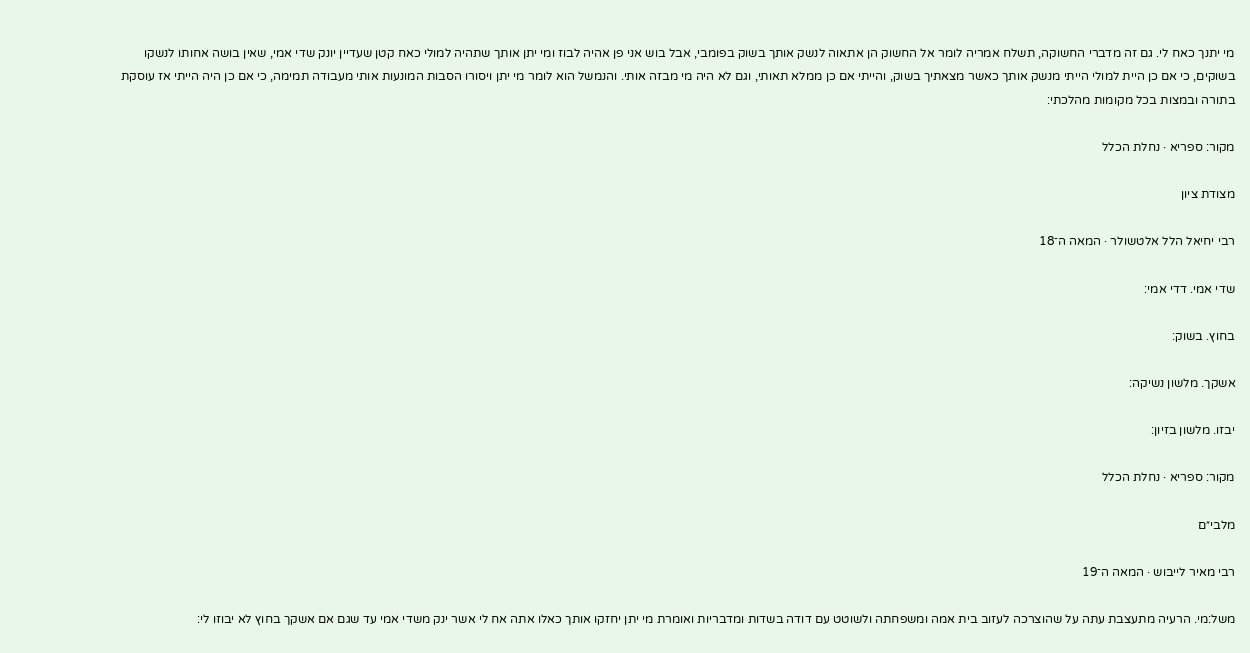מי יתנך כאח לי. גם זה מדברי החשוקה, תשלח אמריה לומר אל החשוק הן אתאוה לנשק אותך בשוק בפומבי, אבל בוש אני פן אהיה לבוז ומי יתן אותך שתהיה למולי כאח קטן שעדיין יונק שדי אמי, שאין בושה אחותו לנשקו בשוקים, כי אם כן היית למולי הייתי מנשק אותך כאשר מצאתיך בשוק, והייתי אם כן ממלא תאותי, וגם לא היה מי מבזה אותי. והנמשל הוא לומר מי יתן ויסורו הסבות המונעות אותי מעבודה תמימה, כי אם כן היה הייתי אז עוסקת בתורה ובמצות בכל מקומות מהלכתי:

מקור: ספריא · נחלת הכלל

מצודת ציון

רבי יחיאל הלל אלטשולר · המאה ה־18

שדי אמי. דדי אמי:

בחוץ. בשוק:

אשקך. מלשון נשיקה:

יבזו. מלשון בזיון:

מקור: ספריא · נחלת הכלל

מלבי״ם

רבי מאיר לייבוש · המאה ה־19

משל:מי. הרעיה מתעצבת עתה על שהוצרכה לעזוב בית אמה ומשפחתה ולשוטט עם דודה בשדות ומדבריות ואומרת מי יתן יחזקו אותך כאלו אתה אח לי אשר ינק משדי אמי עד שגם אם אשקך בחוץ לא יבוזו לי: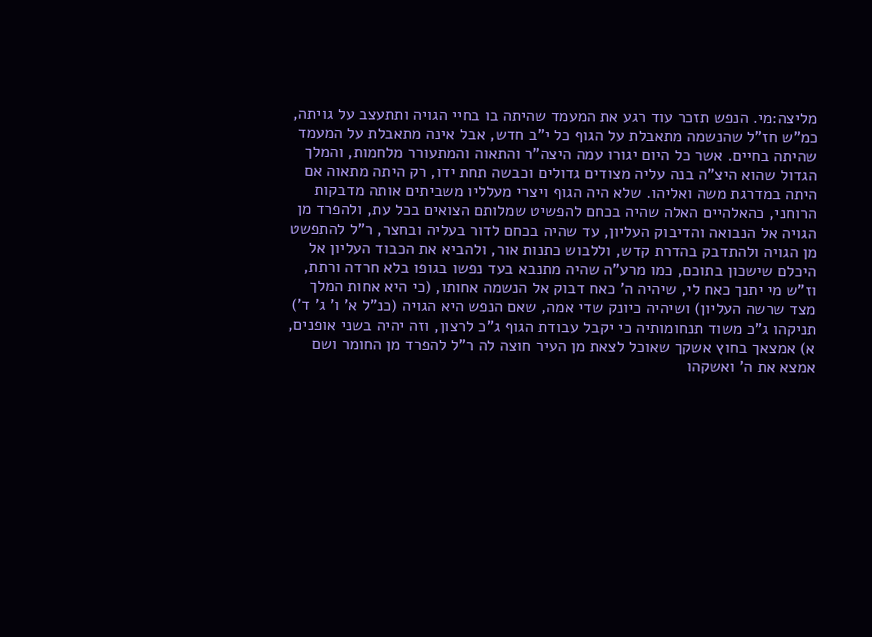מליצה:מי. הנפש תזכר עוד רגע את המעמד שהיתה בו בחיי הגויה ותתעצב על גויתה, כמ"ש חז"ל שהנשמה מתאבלת על הגוף כל י"ב חדש, אבל אינה מתאבלת על המעמד שהיתה בחיים. אשר כל היום יגורו עמה היצה"ר והתאוה והמתעורר מלחמות, והמלך הגדול שהוא היצ"ה בנה עליה מצודים גדולים וכבשה תחת ידו, רק היתה מתאוה אם היתה במדרגת משה ואליהו. שלא היה הגוף ויצרי מעלליו משביתים אותה מדבקות הרוחני, כהאלהיים האלה שהיה בכחם להפשיט שמלותם הצואים בכל עת, ולהפרד מן הגויה אל הנבואה והדיבוק העליון, עד שהיה בכחם לדור בעליה ובחצר, ר"ל להתפשט מן הגויה ולהתדבק בהדרת קדש, וללבוש כתנות אור, ולהביא את הכבוד העליון אל היכלם שישכון בתוכם, כמו מרע"ה שהיה מתנבא בעד נפשו בגופו בלא חרדה ורתת, וז"ש מי יתנך כאח לי, שיהיה ה' כאח דבוק אל הנשמה אחותו, (כי היא אחות המלך מצד שרשה העליון) ושיהיה כיונק שדי אמה, שאם הנפש היא הגויה (כנ"ל א' ו' ג' ד') תניקהו ג"כ משוד תנחומותיה כי יקבל עבודת הגוף ג"כ לרצון, וזה יהיה בשני אופנים, א) אמצאך בחוץ אשקך שאוכל לצאת מן העיר חוצה לה ר"ל להפרד מן החומר ושם אמצא את ה' ואשקהו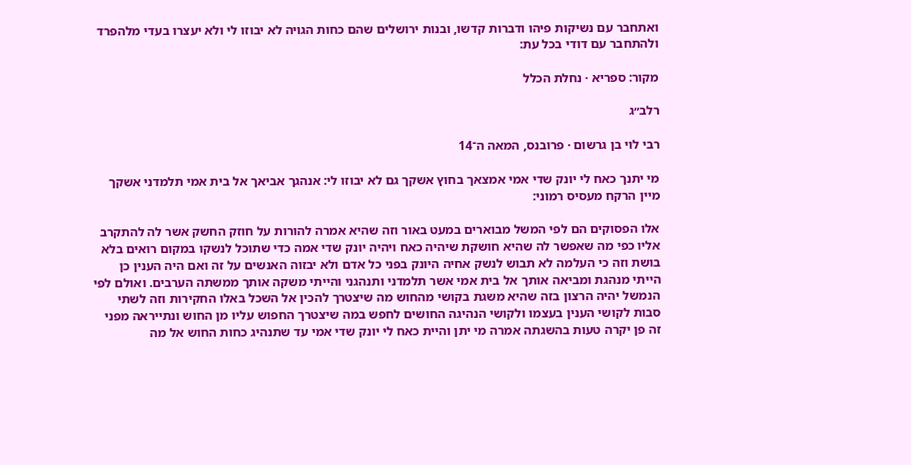ואתחבר עם נשיקות פיהו ודברות קדשו, ובנות ירושלים שהם כחות הגויה לא יבוזו לי ולא יעצרו בעדי מלהפרד ולהתחבר עם דודי בכל עת:

מקור: ספריא · נחלת הכלל

רלב״ג

רבי לוי בן גרשום · פרובנס, המאה ה־14

מי יתנך כאח לי יונק שדי אמי אמצאך בחוץ אשקך גם לא יבוזו לי: אנהגך אביאך אל בית אמי תלמדני אשקך מיין הרקח מעסיס רמוני:

אלו הפסוקים הם לפי המשל מבוארים במעט באור וזה שהיא אמרה להורות על חוזק החשק אשר לה להתקרב אליו כפי מה שאפשר לה שהיא חושקת שיהיה כאח ויהיה יונק שדי אמה כדי שתוכל לנשקו במקום רואים בלא בושת וזה כי העלמה לא תבוש לנשק אחיה היונק בפני כל אדם ולא יבזוה האנשים על זה ואם היה הענין כן הייתי מנהגת ומביאה אותך אל בית אמי אשר תלמדני ותנהגני והייתי משקה אותך ממשתה הערבים. ואולם לפי הנמשל יהיה הרצון בזה שהיא משגת בקושי מהחוש מה שיצטרך להכין אל השכל באלו החקירות וזה לשתי סבות לקושי הענין בעצמו ולקושי הנהיגה החושים לחפש במה שיצטרך החפוש עליו מן החוש ונתייראה מפני זה פן יקרה טעות בהשגתה אמרה מי יתן והיית כאח לי יונק שדי אמי עד שתנהיג כחות החוש אל מה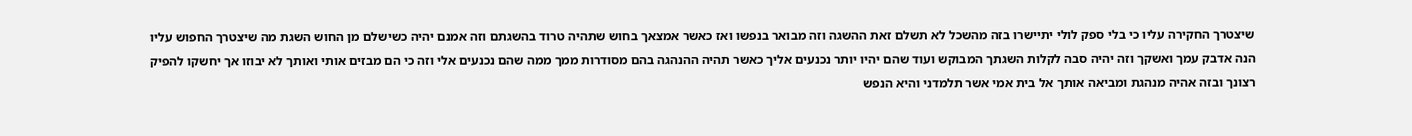שיצטרך החקירה עליו כי בלי ספק לולי יתיישרו בזה מהשכל לא תשלם זאת ההשגה וזה מבואר בנפשו ואז כאשר אמצאך בחוש שתהיה טרוד בהשגתם וזה אמנם יהיה כשישלם מן החוש השגת מה שיצטרך החפוש עליו הנה אדבק עמך ואשקך וזה יהיה סבה לקלות השגתך המבוקש ועוד שהם יהיו יותר נכנעים אליך כאשר תהיה ההנהגה בהם מסודרות ממך ממה שהם נכנעים אלי וזה כי הם מבזים אותי ואותך לא יבוזו אך יחשקו להפיק רצונך ובזה אהיה מנהגת ומביאה אותך אל בית אמי אשר תלמדני והיא הנפש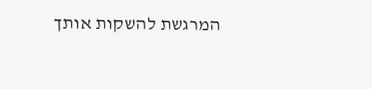המרגשת להשקות אותך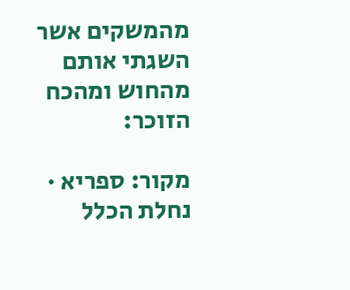מהמשקים אשר השגתי אותם מהחוש ומהכח הזוכר:

מקור: ספריא · נחלת הכלל